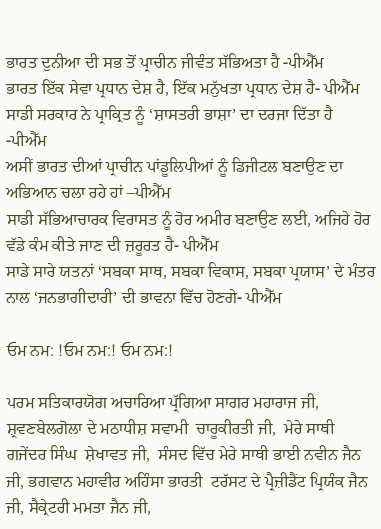ਭਾਰਤ ਦੁਨੀਆ ਦੀ ਸਭ ਤੋਂ ਪ੍ਰਾਚੀਨ ਜੀਵੰਤ ਸੱਭਿਅਤਾ ਹੈ -ਪੀਐੱਮ
ਭਾਰਤ ਇੱਕ ਸੇਵਾ ਪ੍ਰਧਾਨ ਦੇਸ਼ ਹੈ, ਇੱਕ ਮਨੁੱਖਤਾ ਪ੍ਰਧਾਨ ਦੇਸ਼ ਹੈ- ਪੀਐੱਮ
ਸਾਡੀ ਸਰਕਾਰ ਨੇ ਪ੍ਰਾਕ੍ਰਿਤ ਨੂੰ ‘ਸ਼ਾਸਤਰੀ ਭਾਸ਼ਾ’ ਦਾ ਦਰਜਾ ਦਿੱਤਾ ਹੈ -ਪੀਐੱਮ
ਅਸੀਂ ਭਾਰਤ ਦੀਆਂ ਪ੍ਰਾਚੀਨ ਪਾਂਡੂਲਿਪੀਆਂ ਨੂੰ ਡਿਜੀਟਲ ਬਣਾਉਣ ਦਾ ਅਭਿਆਨ ਚਲਾ ਰਹੇ ਹਾਂ –ਪੀਐੱਮ
ਸਾਡੀ ਸੱਭਿਆਚਾਰਕ ਵਿਰਾਸਤ ਨੂੰ ਹੋਰ ਅਮੀਰ ਬਣਾਉਣ ਲਈ, ਅਜਿਹੇ ਹੋਰ ਵੱਡੇ ਕੰਮ ਕੀਤੇ ਜਾਣ ਦੀ ਜ਼ਰੂਰਤ ਹੈ- ਪੀਐੱਮ
ਸਾਡੇ ਸਾਰੇ ਯਤਨਾਂ ‘ਸਬਕਾ ਸਾਥ, ਸਬਕਾ ਵਿਕਾਸ, ਸਬਕਾ ਪ੍ਰਯਾਸ’ ਦੇ ਮੰਤਰ ਨਾਲ ‘ਜਨਭਾਗੀਦਾਰੀ’ ਦੀ ਭਾਵਨਾ ਵਿੱਚ ਹੋਣਗੇ- ਪੀਐੱਮ

ਓਮ ਨਮ: !ਓਮ ਨਮ:! ਓਮ ਨਮ:!

ਪਰਮ ਸਤਿਕਾਰਯੋਗ ਅਚਾਰਿਆ ਪ੍ਰੱਗਿਆ ਸਾਗਰ ਮਹਾਰਾਜ ਜੀ, ਸ਼੍ਰਵਣਬੇਲਗੋਲਾ ਦੇ ਮਠਾਧੀਸ਼ ਸਵਾਮੀ  ਚਾਰੂਕੀਰਤੀ ਜੀ,  ਮੇਰੇ ਸਾਥੀ ਗਜੇਂਦਰ ਸਿੰਘ  ਸ਼ੇਖਾਵਤ ਜੀ,  ਸੰਸਦ ਵਿੱਚ ਮੇਰੇ ਸਾਥੀ ਭਾਈ ਨਵੀਨ ਜੈਨ  ਜੀ, ਭਗਵਾਨ ਮਹਾਵੀਰ ਅਹਿੰਸਾ ਭਾਰਤੀ  ਟਰੱਸਟ ਦੇ ਪ੍ਰੈਜ਼ੀਡੈਂਟ ਪ੍ਰਿਯੰਕ ਜੈਨ  ਜੀ, ਸੈਕ੍ਰੇਟਰੀ ਮਮਤਾ ਜੈਨ ਜੀ,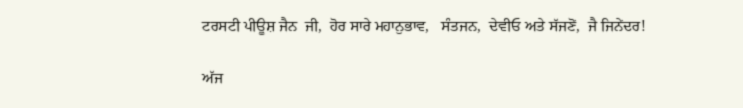ਟਰਸਟੀ ਪੀਊਸ਼ ਜੈਨ  ਜੀ,  ਹੋਰ ਸਾਰੇ ਮਹਾਨੁਭਾਵ,   ਸੰਤਜਨ,  ਦੇਵੀਓ ਅਤੇ ਸੱਜਣੋਂ,  ਜੈ ਜਿਨੇਂਦਰ!

ਅੱਜ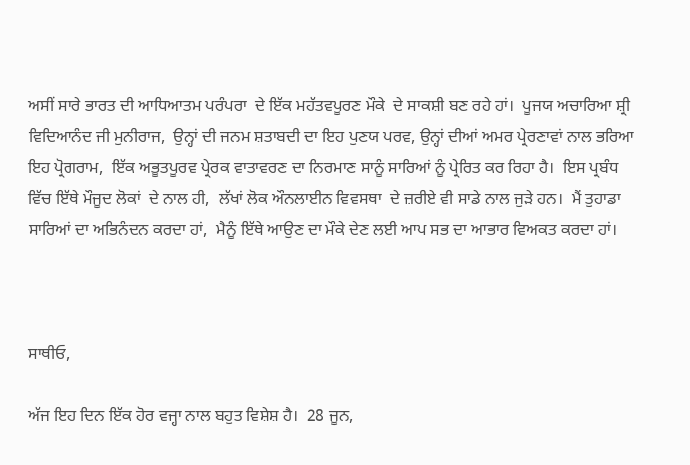ਅਸੀਂ ਸਾਰੇ ਭਾਰਤ ਦੀ ਆਧਿਆਤਮ ਪਰੰਪਰਾ  ਦੇ ਇੱਕ ਮਹੱਤਵਪੂਰਣ ਮੌਕੇ  ਦੇ ਸਾਕਸ਼ੀ ਬਣ ਰਹੇ ਹਾਂ।  ਪੂਜਯ ਅਚਾਰਿਆ ਸ਼੍ਰੀ ਵਿਦਿਆਨੰਦ ਜੀ ਮੁਨੀਰਾਜ,  ਉਨ੍ਹਾਂ ਦੀ ਜਨਮ ਸ਼ਤਾਬਦੀ ਦਾ ਇਹ ਪੁਣਯ ਪਰਵ, ਉਨ੍ਹਾਂ ਦੀਆਂ ਅਮਰ ਪ੍ਰੇਰਣਾਵਾਂ ਨਾਲ ਭਰਿਆ ਇਹ ਪ੍ਰੋਗਰਾਮ,  ਇੱਕ ਅਭੂਤਪੂਰਵ ਪ੍ਰੇਰਕ ਵਾਤਾਵਰਣ ਦਾ ਨਿਰਮਾਣ ਸਾਨੂੰ ਸਾਰਿਆਂ ਨੂੰ ਪ੍ਰੇਰਿਤ ਕਰ ਰਿਹਾ ਹੈ।  ਇਸ ਪ੍ਰਬੰਧ ਵਿੱਚ ਇੱਥੇ ਮੌਜੂਦ ਲੋਕਾਂ  ਦੇ ਨਾਲ ਹੀ,  ਲੱਖਾਂ ਲੋਕ ਔਨਲਾਈਨ ਵਿਵਸਥਾ  ਦੇ ਜ਼ਰੀਏ ਵੀ ਸਾਡੇ ਨਾਲ ਜੁੜੇ ਹਨ।  ਮੈਂ ਤੁਹਾਡਾ ਸਾਰਿਆਂ ਦਾ ਅਭਿਨੰਦਨ ਕਰਦਾ ਹਾਂ,  ਮੈਨੂੰ ਇੱਥੇ ਆਉਣ ਦਾ ਮੌਕੇ ਦੇਣ ਲਈ ਆਪ ਸਭ ਦਾ ਆਭਾਰ ਵਿਅਕਤ ਕਰਦਾ ਹਾਂ।



ਸਾਥੀਓ,

ਅੱਜ ਇਹ ਦਿਨ ਇੱਕ ਹੋਰ ਵਜ੍ਹਾ ਨਾਲ ਬਹੁਤ ਵਿਸ਼ੇਸ਼ ਹੈ।  28 ਜੂਨ,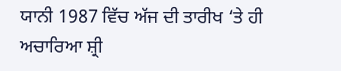ਯਾਨੀ 1987 ਵਿੱਚ ਅੱਜ ਦੀ ਤਾਰੀਖ ‘ਤੇ ਹੀ ਅਚਾਰਿਆ ਸ਼੍ਰੀ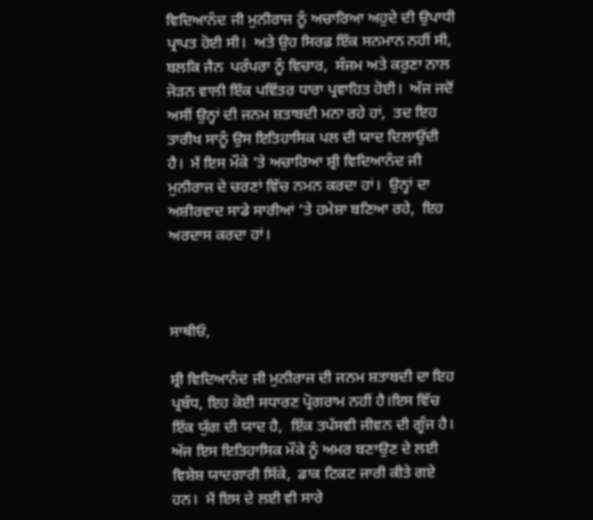ਵਿਦਿਆਨੰਦ ਜੀ ਮੁਨੀਰਾਜ ਨੂੰ ਅਚਾਰਿਆ ਅਹੁਦੇ ਦੀ ਉਪਾਧੀ ਪ੍ਰਾਪਤ ਹੋਈ ਸੀ।  ਅਤੇ ਉਹ ਸਿਰਫ਼ ਇੱਕ ਸਨਮਾਨ ਨਹੀਂ ਸੀ,  ਬਲਕਿ ਜੈਨ  ਪਰੰਪਰਾ ਨੂੰ ਵਿਚਾਰ,  ਸੰਜਮ ਅਤੇ ਕਰੁਣਾ ਨਾਲ ਜੋੜਨ ਵਾਲੀ ਇੱਕ ਪਵਿੱਤਰ ਧਾਰਾ ਪ੍ਰਵਾਹਿਤ ਹੋਈ।  ਅੱਜ ਜਦੋਂ ਅਸੀਂ ਉਨ੍ਹਾਂ ਦੀ ਜਨਮ ਸ਼ਤਾਬਦੀ ਮਨਾ ਰਹੇ ਹਾਂ,  ਤਦ ਇਹ ਤਾਰੀਖ ਸਾਨੂੰ ਉਸ ਇਤਿਹਾਸਿਕ ਪਲ ਦੀ ਯਾਦ ਦਿਲਾਉਂਦੀ ਹੈ।  ਮੈਂ ਇਸ ਮੌਕੇ ‘ਤੇ ਅਚਾਰਿਆ ਸ਼੍ਰੀ ਵਿਦਿਆਨੰਦ ਜੀ  ਮੁਨੀਰਾਜ ਦੇ ਚਰਣਾਂ ਵਿੱਚ ਨਮਨ ਕਰਦਾ ਹਾਂ।  ਉਨ੍ਹਾਂ ਦਾ ਅਸ਼ੀਰਵਾਦ ਸਾਡੇ ਸਾਰੀਆਂ ‘ਤੇ ਹਮੇਸ਼ਾ ਬਣਿਆ ਰਹੇ,  ਇਹ ਅਰਦਾਸ ਕਰਦਾ ਹਾਂ।



ਸਾਥੀਓ,

ਸ਼੍ਰੀ ਵਿਦਿਆਨੰਦ ਜੀ ਮੁਨੀਰਾਜ ਦੀ ਜਨਮ ਸ਼ਤਾਬਦੀ ਦਾ ਇਹ ਪ੍ਰਬੰਧ, ਇਹ ਕੋਈ ਸਧਾਰਣ ਪ੍ਰੋਗਰਾਮ ਨਹੀਂ ਹੈ।ਇਸ ਵਿੱਚ ਇੱਕ ਯੁੱਗ ਦੀ ਯਾਦ ਹੈ,  ਇੱਕ ਤਪੱਸਵੀ ਜੀਵਨ ਦੀ ਗੂੰਜ ਹੈ।  ਅੱਜ ਇਸ ਇਤਿਹਾਸਿਕ ਮੌਕੇ ਨੂੰ ਅਮਰ ਬਣਾਉਣ ਦੇ ਲਈ  ਵਿਸ਼ੇਸ਼ ਯਾਦਗਾਰੀ ਸਿੱਕੇ,  ਡਾਕ ਟਿਕਟ ਜਾਰੀ ਕੀਤੇ ਗਏ ਹਨ।  ਮੈਂ ਇਸ ਦੇ ਲਈ ਵੀ ਸਾਰੇ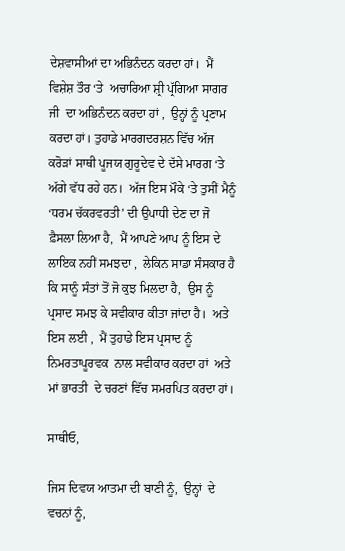ਦੇਸ਼ਵਾਸੀਆਂ ਦਾ ਅਭਿਨੰਦਨ ਕਰਦਾ ਹਾਂ।  ਮੈਂ ਵਿਸ਼ੇਸ਼ ਤੌਰ ‘ਤੇ  ਅਚਾਰਿਆ ਸ਼੍ਰੀ ਪ੍ਰੱਗਿਆ ਸਾਗਰ ਜੀ  ਦਾ ਅਭਿਨੰਦਨ ਕਰਦਾ ਹਾਂ ,  ਉਨ੍ਹਾਂ ਨੂੰ ਪ੍ਰਣਾਮ ਕਰਦਾ ਹਾਂ। ਤੁਹਾਡੇ ਮਾਰਗਦਰਸ਼ਨ ਵਿੱਚ ਅੱਜ ਕਰੋੜਾਂ ਸਾਥੀ ਪੂਜਯ ਗੁਰੂਦੇਵ ਦੇ ਦੱਸੇ ਮਾਰਗ ‘ਤੇ ਅੱਗੇ ਵੱਧ ਰਹੇ ਹਨ।  ਅੱਜ ਇਸ ਮੌਕੇ ‘ਤੇ ਤੁਸੀਂ ਮੈਨੂੰ ‘ਧਰਮ ਚੱਕਰਵਰਤੀ’ ਦੀ ਉਪਾਧੀ ਦੇਣ ਦਾ ਜੋ ਫ਼ੈਸਲਾ ਲਿਆ ਹੈ,  ਮੈਂ ਆਪਣੇ ਆਪ ਨੂੰ ਇਸ ਦੇ ਲਾਇਕ ਨਹੀਂ ਸਮਝਦਾ ,  ਲੇਕਿਨ ਸਾਡਾ ਸੰਸਕਾਰ ਹੈ ਕਿ ਸਾਨੂੰ ਸੰਤਾਂ ਤੋਂ ਜੋ ਕੁਝ ਮਿਲਦਾ ਹੈ,  ਉਸ ਨੂੰ ਪ੍ਰਸਾਦ ਸਮਝ ਕੇ ਸਵੀਕਾਰ ਕੀਤਾ ਜਾਂਦਾ ਹੈ।  ਅਤੇ ਇਸ ਲਈ ,  ਮੈਂ ਤੁਹਾਡੇ ਇਸ ਪ੍ਰਸਾਦ ਨੂੰ ਨਿਮਰਤਾਪੂਰਵਕ  ਨਾਲ ਸਵੀਕਾਰ ਕਰਦਾ ਹਾਂ  ਅਤੇ ਮਾਂ ਭਾਰਤੀ  ਦੇ ਚਰਣਾਂ ਵਿੱਚ ਸਮਰਪਿਤ ਕਰਦਾ ਹਾਂ।

ਸਾਥੀਓ,

ਜਿਸ ਦਿਵਯ ਆਤਮਾ ਦੀ ਬਾਣੀ ਨੂੰ,  ਉਨ੍ਹਾਂ  ਦੇ  ਵਚਨਾਂ ਨੂੰ,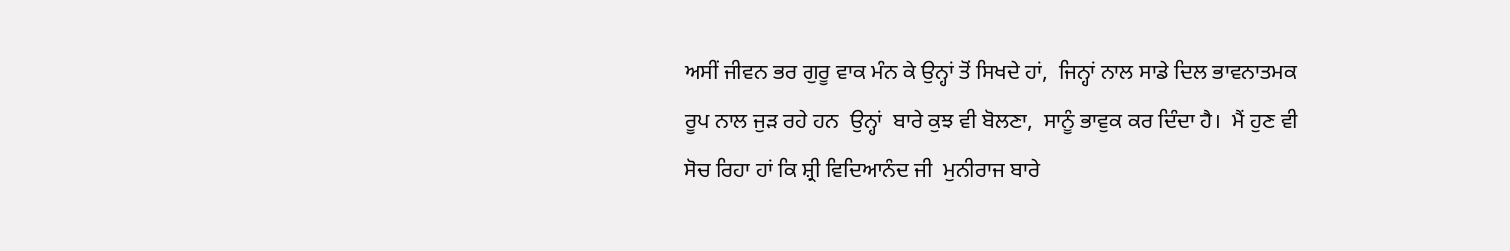ਅਸੀਂ ਜੀਵਨ ਭਰ ਗੁਰੂ ਵਾਕ ਮੰਨ ਕੇ ਉਨ੍ਹਾਂ ਤੋਂ ਸਿਖਦੇ ਹਾਂ,  ਜਿਨ੍ਹਾਂ ਨਾਲ ਸਾਡੇ ਦਿਲ ਭਾਵਨਾਤਮਕ ਰੂਪ ਨਾਲ ਜੁੜ ਰਹੇ ਹਨ  ਉਨ੍ਹਾਂ  ਬਾਰੇ ਕੁਝ ਵੀ ਬੋਲਣਾ,  ਸਾਨੂੰ ਭਾਵੁਕ ਕਰ ਦਿੰਦਾ ਹੈ।  ਮੈਂ ਹੁਣ ਵੀ ਸੋਚ ਰਿਹਾ ਹਾਂ ਕਿ ਸ਼੍ਰੀ ਵਿਦਿਆਨੰਦ ਜੀ  ਮੁਨੀਰਾਜ ਬਾਰੇ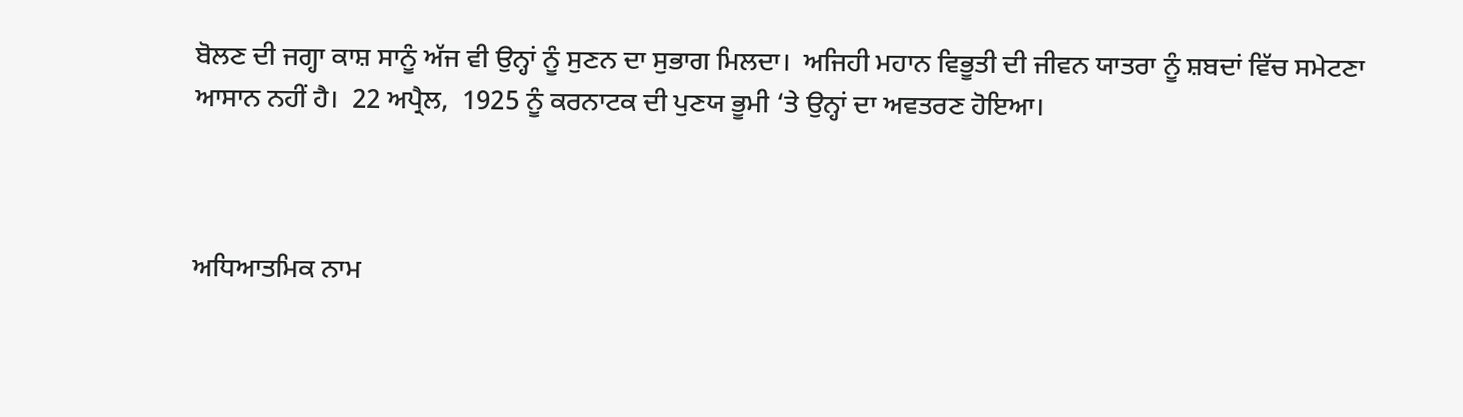ਬੋਲਣ ਦੀ ਜਗ੍ਹਾ ਕਾਸ਼ ਸਾਨੂੰ ਅੱਜ ਵੀ ਉਨ੍ਹਾਂ ਨੂੰ ਸੁਣਨ ਦਾ ਸੁਭਾਗ ਮਿਲਦਾ।  ਅਜਿਹੀ ਮਹਾਨ ਵਿਭੂਤੀ ਦੀ ਜੀਵਨ ਯਾਤਰਾ ਨੂੰ ਸ਼ਬਦਾਂ ਵਿੱਚ ਸਮੇਟਣਾ ਆਸਾਨ ਨਹੀਂ ਹੈ।  22 ਅਪ੍ਰੈਲ,  1925 ਨੂੰ ਕਰਨਾਟਕ ਦੀ ਪੁਣਯ ਭੂਮੀ ‘ਤੇ ਉਨ੍ਹਾਂ ਦਾ ਅਵਤਰਣ ਹੋਇਆ।



ਅਧਿਆਤਮਿਕ ਨਾਮ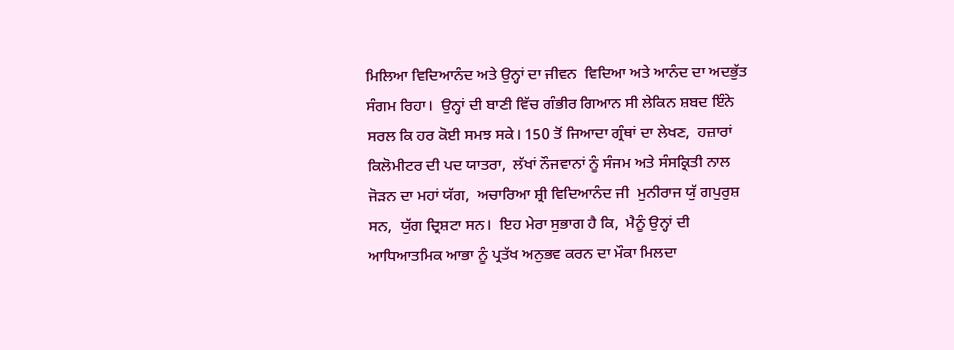ਮਿਲਿਆ ਵਿਦਿਆਨੰਦ ਅਤੇ ਉਨ੍ਹਾਂ ਦਾ ਜੀਵਨ  ਵਿਦਿਆ ਅਤੇ ਆਨੰਦ ਦਾ ਅਦਭੁੱਤ ਸੰਗਮ ਰਿਹਾ।  ਉਨ੍ਹਾਂ ਦੀ ਬਾਣੀ ਵਿੱਚ ਗੰਭੀਰ ਗਿਆਨ ਸੀ ਲੇਕਿਨ ਸ਼ਬਦ ਇੰਨੇ ਸਰਲ ਕਿ ਹਰ ਕੋਈ ਸਮਝ ਸਕੇ। 150 ਤੋਂ ਜਿਆਦਾ ਗ੍ਰੰਥਾਂ ਦਾ ਲੇਖਣ,  ਹਜ਼ਾਰਾਂ ਕਿਲੋਮੀਟਰ ਦੀ ਪਦ ਯਾਤਰਾ,  ਲੱਖਾਂ ਨੌਜਵਾਨਾਂ ਨੂੰ ਸੰਜਮ ਅਤੇ ਸੰਸਕ੍ਰਿਤੀ ਨਾਲ ਜੋੜਨ ਦਾ ਮਹਾਂ ਯੱਗ,  ਅਚਾਰਿਆ ਸ਼੍ਰੀ ਵਿਦਿਆਨੰਦ ਜੀ  ਮੁਨੀਰਾਜ ਯੁੱ ਗਪੁਰੁਸ਼ ਸਨ,  ਯੁੱਗ ਦ੍ਰਿਸ਼ਟਾ ਸਨ।  ਇਹ ਮੇਰਾ ਸੁਭਾਗ ਹੈ ਕਿ,  ਮੈਨੂੰ ਉਨ੍ਹਾਂ ਦੀ ਆਧਿਆਤਮਿਕ ਆਭਾ ਨੂੰ ਪ੍ਰਤੱਖ ਅਨੁਭਵ ਕਰਨ ਦਾ ਮੌਕਾ ਮਿਲਦਾ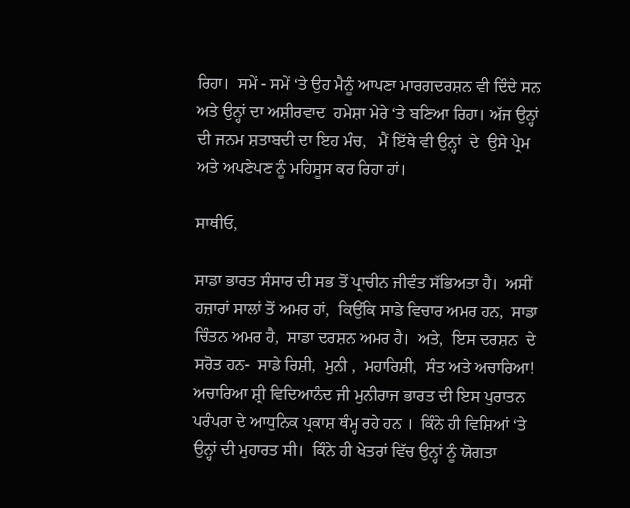ਰਿਹਾ।  ਸਮੇਂ - ਸਮੇਂ ‘ਤੇ ਉਹ ਮੈਨੂੰ ਆਪਣਾ ਮਾਰਗਦਰਸ਼ਨ ਵੀ ਦਿੰਦੇ ਸਨ  ਅਤੇ ਉਨ੍ਹਾਂ ਦਾ ਅਸ਼ੀਰਵਾਦ  ਹਮੇਸ਼ਾ ਮੇਰੇ ‘ਤੇ ਬਣਿਆ ਰਿਹਾ। ਅੱਜ ਉਨ੍ਹਾਂ ਦੀ ਜਨਮ ਸ਼ਤਾਬਦੀ ਦਾ ਇਹ ਮੰਚ,   ਮੈਂ ਇੱਥੇ ਵੀ ਉਨ੍ਹਾਂ  ਦੇ  ਉਸੇ ਪ੍ਰੇਮ ਅਤੇ ਅਪਣੇਪਣ ਨੂੰ ਮਹਿਸੂਸ ਕਰ ਰਿਹਾ ਹਾਂ।

ਸਾਥੀਓ,

ਸਾਡਾ ਭਾਰਤ ਸੰਸਾਰ ਦੀ ਸਭ ਤੋਂ ਪ੍ਰਾਚੀਨ ਜੀਵੰਤ ਸੱਭਿਅਤਾ ਹੈ।  ਅਸੀਂ ਹਜ਼ਾਰਾਂ ਸਾਲਾਂ ਤੋਂ ਅਮਰ ਹਾਂ,  ਕਿਉਂਕਿ ਸਾਡੇ ਵਿਚਾਰ ਅਮਰ ਹਨ,  ਸਾਡਾ ਚਿੰਤਨ ਅਮਰ ਹੈ,  ਸਾਡਾ ਦਰਸ਼ਨ ਅਮਰ ਹੈ।  ਅਤੇ,  ਇਸ ਦਰਸ਼ਨ  ਦੇ ਸਰੋਤ ਹਨ-  ਸਾਡੇ ਰਿਸ਼ੀ,  ਮੁਨੀ ,  ਮਹਾਰਿਸ਼ੀ,  ਸੰਤ ਅਤੇ ਅਚਾਰਿਆ!  ਅਚਾਰਿਆ ਸ਼੍ਰੀ ਵਿਦਿਆਨੰਦ ਜੀ ਮੁਨੀਰਾਜ ਭਾਰਤ ਦੀ ਇਸ ਪੁਰਾਤਨ ਪਰੰਪਰਾ ਦੇ ਆਧੁਨਿਕ ਪ੍ਰਕਾਸ਼ ਥੰਮ੍ਹ ਰਹੇ ਹਨ ।  ਕਿੰਨੇ ਹੀ ਵਿਸ਼ਿਆਂ ‘ਤੇ ਉਨ੍ਹਾਂ ਦੀ ਮੁਹਾਰਤ ਸੀ।  ਕਿੰਨੇ ਹੀ ਖੇਤਰਾਂ ਵਿੱਚ ਉਨ੍ਹਾਂ ਨੂੰ ਯੋਗਤਾ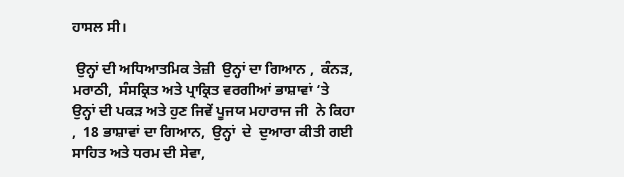ਹਾਸਲ ਸੀ।

 ਉਨ੍ਹਾਂ ਦੀ ਅਧਿਆਤਮਿਕ ਤੇਜ਼ੀ  ਉਨ੍ਹਾਂ ਦਾ ਗਿਆਨ ,  ਕੰਨੜ,  ਮਰਾਠੀ,  ਸੰਸਕ੍ਰਿਤ ਅਤੇ ਪ੍ਰਾਕ੍ਰਿਤ ਵਰਗੀਆਂ ਭਾਸ਼ਾਵਾਂ ‘ਤੇ ਉਨ੍ਹਾਂ ਦੀ ਪਕੜ ਅਤੇ ਹੁਣ ਜਿਵੇਂ ਪੂਜਯ ਮਹਾਰਾਜ ਜੀ  ਨੇ ਕਿਹਾ ,  18 ਭਾਸ਼ਾਵਾਂ ਦਾ ਗਿਆਨ,  ਉਨ੍ਹਾਂ  ਦੇ  ਦੁਆਰਾ ਕੀਤੀ ਗਈ ਸਾਹਿਤ ਅਤੇ ਧਰਮ ਦੀ ਸੇਵਾ,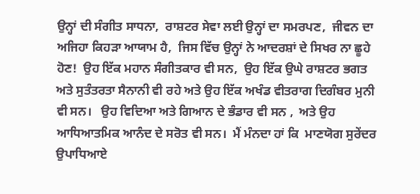ਉਨ੍ਹਾਂ ਦੀ ਸੰਗੀਤ ਸਾਧਨਾ,  ਰਾਸ਼ਟਰ ਸੇਵਾ ਲਈ ਉਨ੍ਹਾਂ ਦਾ ਸਮਰਪਣ,  ਜੀਵਨ ਦਾ ਅਜਿਹਾ ਕਿਹੜਾ ਆਯਾਮ ਹੈ,  ਜਿਸ ਵਿੱਚ ਉਨ੍ਹਾਂ ਨੇ ਆਦਰਸ਼ਾਂ ਦੇ ਸਿਖਰ ਨਾ ਛੂਹੇ ਹੋਣ!  ਉਹ ਇੱਕ ਮਹਾਨ ਸੰਗੀਤਕਾਰ ਵੀ ਸਨ,  ਉਹ ਇੱਕ ਉਘੇ ਰਾਸ਼ਟਰ ਭਗਤ ਅਤੇ ਸੁਤੰਤਰਤਾ ਸੈਨਾਨੀ ਵੀ ਰਹੇ ਅਤੇ ਉਹ ਇੱਕ ਅਖੰਡ ਵੀਤਰਾਗ ਦਿਗੰਬਰ ਮੁਨੀ ਵੀ ਸਨ।   ਉਹ ਵਿਦਿਆ ਅਤੇ ਗਿਆਨ ਦੇ ਭੰਡਾਰ ਵੀ ਸਨ ,  ਅਤੇ ਉਹ ਆਧਿਆਤਮਿਕ ਆਨੰਦ ਦੇ ਸਰੋਤ ਵੀ ਸਨ।  ਮੈਂ ਮੰਨਦਾ ਹਾਂ ਕਿ  ਮਾਣਯੋਗ ਸੁਰੇਂਦਰ ਉਪਾਧਿਆਏ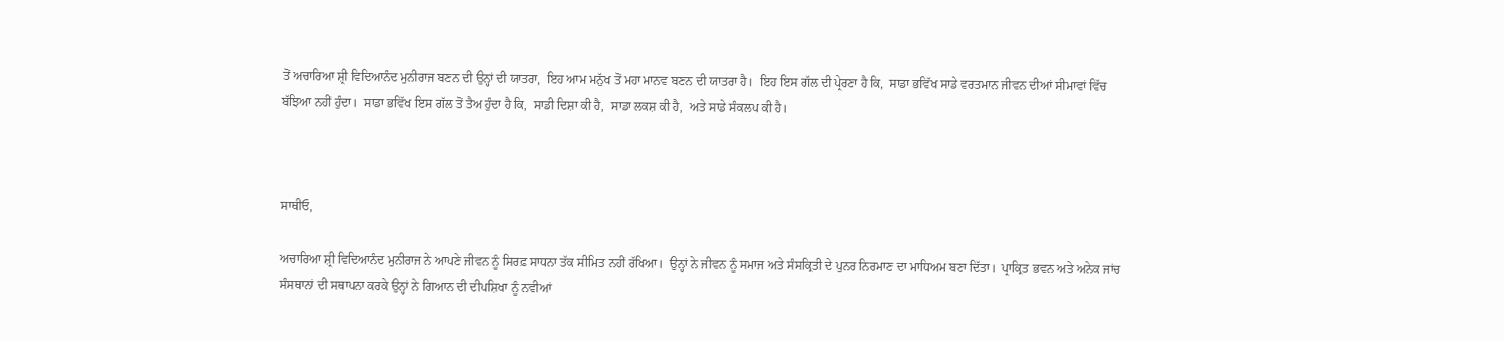ਤੋਂ ਅਚਾਰਿਆ ਸ਼੍ਰੀ ਵਿਦਿਆਨੰਦ ਮੁਨੀਰਾਜ ਬਣਨ ਦੀ ਉਨ੍ਹਾਂ ਦੀ ਯਾਤਰਾ,  ਇਹ ਆਮ ਮਨੁੱਖ ਤੋਂ ਮਹਾ ਮਾਨਵ ਬਣਨ ਦੀ ਯਾਤਰਾ ਹੈ।  ਇਹ ਇਸ ਗੱਲ ਦੀ ਪ੍ਰੇਰਣਾ ਹੈ ਕਿ,  ਸਾਡਾ ਭਵਿੱਖ ਸਾਡੇ ਵਰਤਮਾਨ ਜੀਵਨ ਦੀਆਂ ਸੀਮਾਵਾਂ ਵਿੱਚ ਬੱਝਿਆ ਨਹੀਂ ਹੁੰਦਾ।  ਸਾਡਾ ਭਵਿੱਖ ਇਸ ਗੱਲ ਤੋਂ ਤੈਅ ਹੁੰਦਾ ਹੈ ਕਿ,  ਸਾਡੀ ਦਿਸ਼ਾ ਕੀ ਹੈ,  ਸਾਡਾ ਲਕਸ਼ ਕੀ ਹੈ,  ਅਤੇ ਸਾਡੇ ਸੰਕਲਪ ਕੀ ਹੈ।



ਸਾਥੀਓ,

ਅਚਾਰਿਆ ਸ਼੍ਰੀ ਵਿਦਿਆਨੰਦ ਮੁਨੀਰਾਜ ਨੇ ਆਪਣੇ ਜੀਵਨ ਨੂੰ ਸਿਰਫ਼ ਸਾਧਨਾ ਤੱਕ ਸੀਮਿਤ ਨਹੀਂ ਰੱਖਿਆ।  ਉਨ੍ਹਾਂ ਨੇ ਜੀਵਨ ਨੂੰ ਸਮਾਜ ਅਤੇ ਸੰਸਕ੍ਰਿਤੀ ਦੇ ਪੁਨਰ ਨਿਰਮਾਣ ਦਾ ਮਾਧਿਅਮ ਬਣਾ ਦਿੱਤਾ।  ਪ੍ਰਾਕ੍ਰਿਤ ਭਵਨ ਅਤੇ ਅਨੇਕ ਜਾਂਚ ਸੰਸਥਾਨਾਂ ਦੀ ਸਥਾਪਨਾ ਕਰਕੇ ਉਨ੍ਹਾਂ ਨੇ ਗਿਆਨ ਦੀ ਦੀਪਸ਼ਿਖਾ ਨੂੰ ਨਵੀਆਂ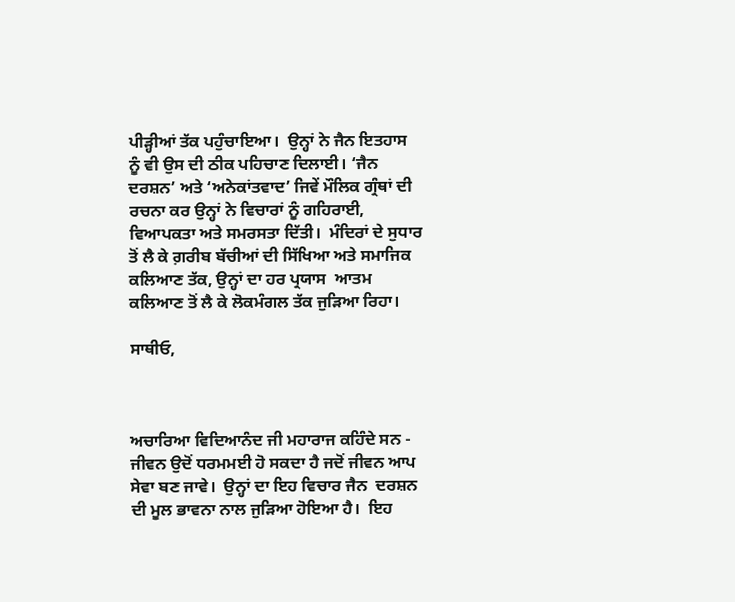ਪੀੜ੍ਹੀਆਂ ਤੱਕ ਪਹੁੰਚਾਇਆ।  ਉਨ੍ਹਾਂ ਨੇ ਜੈਨ ਇਤਹਾਸ ਨੂੰ ਵੀ ਉਸ ਦੀ ਠੀਕ ਪਹਿਚਾਣ ਦਿਲਾਈ। ‘ਜੈਨ ਦਰਸ਼ਨ’ ਅਤੇ ‘ਅਨੇਕਾਂਤਵਾਦ’ ਜਿਵੇਂ ਮੌਲਿਕ ਗ੍ਰੰਥਾਂ ਦੀ ਰਚਨਾ ਕਰ ਉਨ੍ਹਾਂ ਨੇ ਵਿਚਾਰਾਂ ਨੂੰ ਗਹਿਰਾਈ,  ਵਿਆਪਕਤਾ ਅਤੇ ਸਮਰਸਤਾ ਦਿੱਤੀ।  ਮੰਦਿਰਾਂ ਦੇ ਸੁਧਾਰ ਤੋਂ ਲੈ ਕੇ ਗ਼ਰੀਬ ਬੱਚੀਆਂ ਦੀ ਸਿੱਖਿਆ ਅਤੇ ਸਮਾਜਿਕ ਕਲਿਆਣ ਤੱਕ, ਉਨ੍ਹਾਂ ਦਾ ਹਰ ਪ੍ਰਯਾਸ  ਆਤਮ ਕਲਿਆਣ ਤੋਂ ਲੈ ਕੇ ਲੋਕਮੰਗਲ ਤੱਕ ਜੁੜਿਆ ਰਿਹਾ।

ਸਾਥੀਓ,



ਅਚਾਰਿਆ ਵਿਦਿਆਨੰਦ ਜੀ ਮਹਾਰਾਜ ਕਹਿੰਦੇ ਸਨ -  ਜੀਵਨ ਉਦੋਂ ਧਰਮਮਈ ਹੋ ਸਕਦਾ ਹੈ ਜਦੋਂ ਜੀਵਨ ਆਪ ਸੇਵਾ ਬਣ ਜਾਵੇ।  ਉਨ੍ਹਾਂ ਦਾ ਇਹ ਵਿਚਾਰ ਜੈਨ  ਦਰਸ਼ਨ ਦੀ ਮੂਲ ਭਾਵਨਾ ਨਾਲ ਜੁੜਿਆ ਹੋਇਆ ਹੈ।  ਇਹ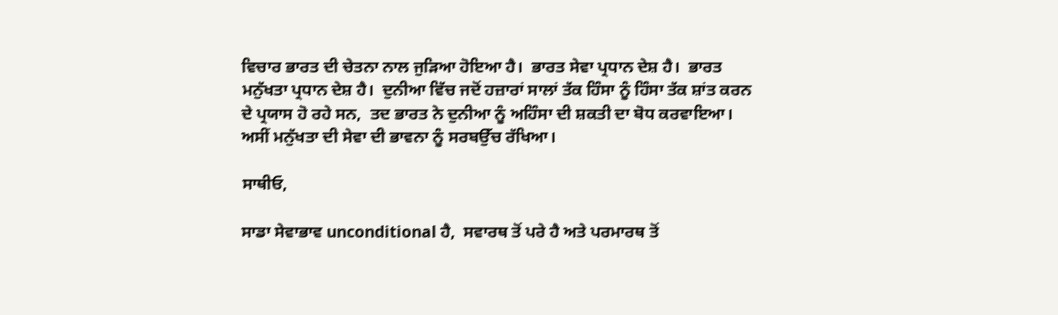ਵਿਚਾਰ ਭਾਰਤ ਦੀ ਚੇਤਨਾ ਨਾਲ ਜੁੜਿਆ ਹੋਇਆ ਹੈ।  ਭਾਰਤ ਸੇਵਾ ਪ੍ਰਧਾਨ ਦੇਸ਼ ਹੈ।  ਭਾਰਤ ਮਨੁੱਖਤਾ ਪ੍ਰਧਾਨ ਦੇਸ਼ ਹੈ।  ਦੁਨੀਆ ਵਿੱਚ ਜਦੋਂ ਹਜ਼ਾਰਾਂ ਸਾਲਾਂ ਤੱਕ ਹਿੰਸਾ ਨੂੰ ਹਿੰਸਾ ਤੱਕ ਸ਼ਾਂਤ ਕਰਨ ਦੇ ਪ੍ਰਯਾਸ ਹੋ ਰਹੇ ਸਨ,  ਤਦ ਭਾਰਤ ਨੇ ਦੁਨੀਆ ਨੂੰ ਅਹਿੰਸਾ ਦੀ ਸ਼ਕਤੀ ਦਾ ਬੋਧ ਕਰਵਾਇਆ।  ਅਸੀਂ ਮਨੁੱਖਤਾ ਦੀ ਸੇਵਾ ਦੀ ਭਾਵਨਾ ਨੂੰ ਸਰਬਉੱਚ ਰੱਖਿਆ।

ਸਾਥੀਓ,

ਸਾਡਾ ਸੇਵਾਭਾਵ unconditional ਹੈ,  ਸਵਾਰਥ ਤੋਂ ਪਰੇ ਹੈ ਅਤੇ ਪਰਮਾਰਥ ਤੋਂ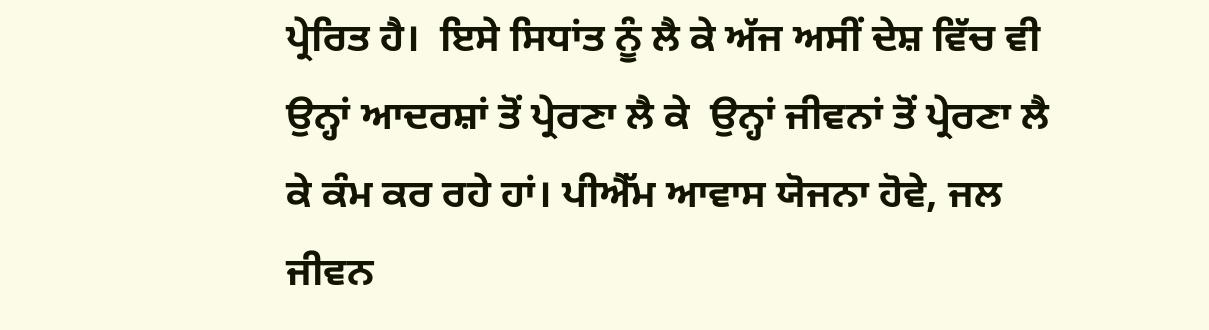ਪ੍ਰੇਰਿਤ ਹੈ।  ਇਸੇ ਸਿਧਾਂਤ ਨੂੰ ਲੈ ਕੇ ਅੱਜ ਅਸੀਂ ਦੇਸ਼ ਵਿੱਚ ਵੀ ਉਨ੍ਹਾਂ ਆਦਰਸ਼ਾਂ ਤੋਂ ਪ੍ਰੇਰਣਾ ਲੈ ਕੇ  ਉਨ੍ਹਾਂ ਜੀਵਨਾਂ ਤੋਂ ਪ੍ਰੇਰਣਾ ਲੈ ਕੇ ਕੰਮ ਕਰ ਰਹੇ ਹਾਂ। ਪੀਐੱਮ ਆਵਾਸ ਯੋਜਨਾ ਹੋਵੇ, ਜਲ ਜੀਵਨ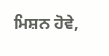ਮਿਸ਼ਨ ਹੋਵੇ,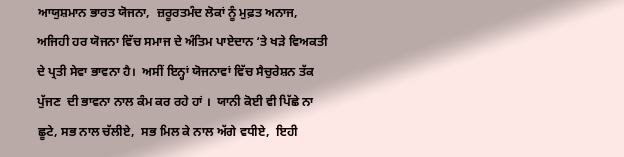ਆਯੁਸ਼ਮਾਨ ਭਾਰਤ ਯੋਜਨਾ,  ਜ਼ਰੂਰਤਮੰਦ ਲੋਕਾਂ ਨੂੰ ਮੁਫ਼ਤ ਅਨਾਜ,  ਅਜਿਹੀ ਹਰ ਯੋਜਨਾ ਵਿੱਚ ਸਮਾਜ ਦੇ ਅੰਤਿਮ ਪਾਏਦਾਨ ‘ਤੇ ਖੜੇ ਵਿਅਕਤੀ ਦੇ ਪ੍ਰਤੀ ਸੇਵਾ ਭਾਵਨਾ ਹੈ।  ਅਸੀਂ ਇਨ੍ਹਾਂ ਯੋਜਨਾਵਾਂ ਵਿੱਚ ਸੈਚੁਰੇਸ਼ਨ ਤੱਕ ਪੁੱਜਣ  ਦੀ ਭਾਵਨਾ ਨਾਲ ਕੰਮ ਕਰ ਰਹੇ ਹਾਂ ।  ਯਾਨੀ ਕੋਈ ਵੀ ਪਿੱਛੇ ਨਾ ਛੂਟੇ, ਸਭ ਨਾਲ ਚੱਲੀਏ,  ਸਭ ਮਿਲ ਕੇ ਨਾਲ ਅੱਗੇ ਵਧੀਏ,  ਇਹੀ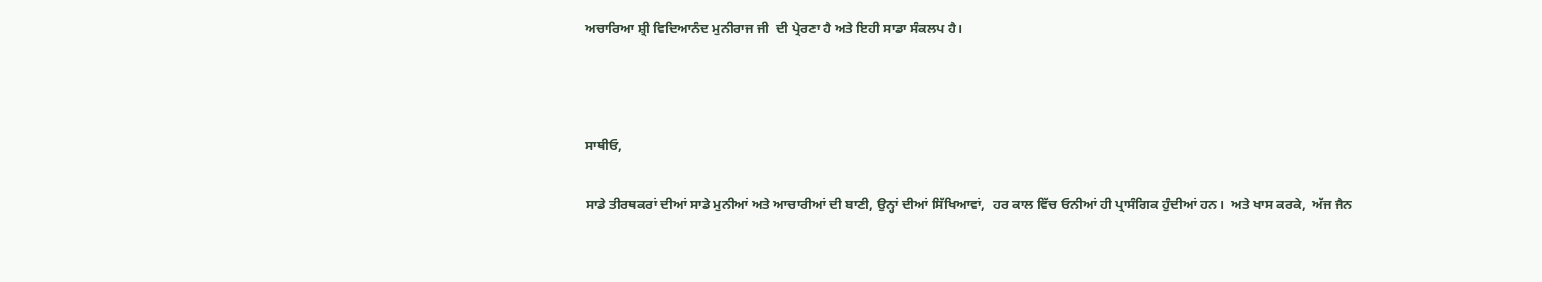ਅਚਾਰਿਆ ਸ਼੍ਰੀ ਵਿਦਿਆਨੰਦ ਮੁਨੀਰਾਜ ਜੀ  ਦੀ ਪ੍ਰੇਰਣਾ ਹੈ ਅਤੇ ਇਹੀ ਸਾਡਾ ਸੰਕਲਪ ਹੈ।



ਸਾਥੀਓ,

ਸਾਡੇ ਤੀਰਥਕਰਾਂ ਦੀਆਂ ਸਾਡੇ ਮੁਨੀਆਂ ਅਤੇ ਆਚਾਰੀਆਂ ਦੀ ਬਾਣੀ, ਉਨ੍ਹਾਂ ਦੀਆਂ ਸਿੱਖਿਆਵਾਂ,  ਹਰ ਕਾਲ ਵਿੱਚ ਓਨੀਆਂ ਹੀ ਪ੍ਰਾਸੰਗਿਕ ਹੁੰਦੀਆਂ ਹਨ।  ਅਤੇ ਖਾਸ ਕਰਕੇ,  ਅੱਜ ਜੈਨ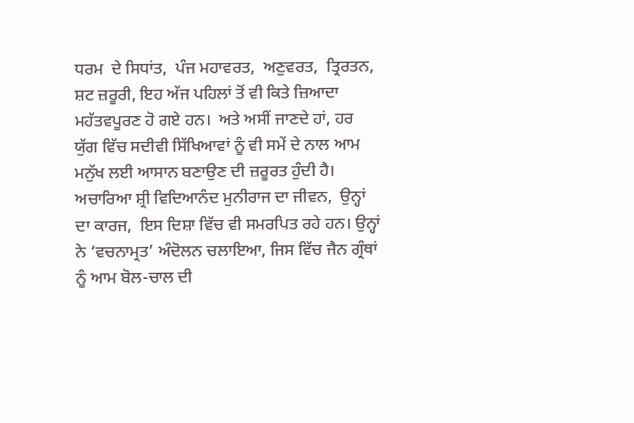ਧਰਮ  ਦੇ ਸਿਧਾਂਤ,  ਪੰਜ ਮਹਾਵਰਤ,  ਅਣੁਵਰਤ,  ਤ੍ਰਿਰਤਨ, ਸ਼ਟ ਜ਼ਰੂਰੀ, ਇਹ ਅੱਜ ਪਹਿਲਾਂ ਤੋਂ ਵੀ ਕਿਤੇ ਜ਼ਿਆਦਾ ਮਹੱਤਵਪੂਰਣ ਹੋ ਗਏ ਹਨ।  ਅਤੇ ਅਸੀਂ ਜਾਣਦੇ ਹਾਂ, ਹਰ ਯੁੱਗ ਵਿੱਚ ਸਦੀਵੀ ਸਿੱਖਿਆਵਾਂ ਨੂੰ ਵੀ ਸਮੇਂ ਦੇ ਨਾਲ ਆਮ ਮਨੁੱਖ ਲਈ ਆਸਾਨ ਬਣਾਉਣ ਦੀ ਜ਼ਰੂਰਤ ਹੁੰਦੀ ਹੈ।  ਅਚਾਰਿਆ ਸ਼੍ਰੀ ਵਿਦਿਆਨੰਦ ਮੁਨੀਰਾਜ ਦਾ ਜੀਵਨ,  ਉਨ੍ਹਾਂ ਦਾ ਕਾਰਜ,  ਇਸ ਦਿਸ਼ਾ ਵਿੱਚ ਵੀ ਸਮਰਪਿਤ ਰਹੇ ਹਨ। ਉਨ੍ਹਾਂ ਨੇ ‘ਵਚਨਾਮ੍ਰਤ’ ਅੰਦੋਲਨ ਚਲਾਇਆ, ਜਿਸ ਵਿੱਚ ਜੈਨ ਗ੍ਰੰਥਾਂ ਨੂੰ ਆਮ ਬੋਲ-ਚਾਲ ਦੀ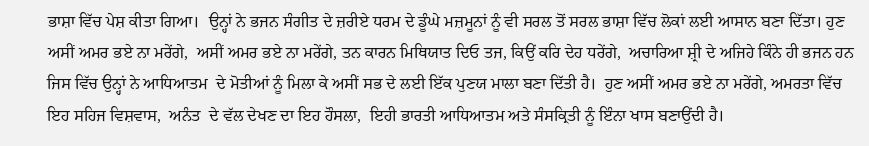ਭਾਸ਼ਾ ਵਿੱਚ ਪੇਸ਼ ਕੀਤਾ ਗਿਆ।  ਉਨ੍ਹਾਂ ਨੇ ਭਜਨ ਸੰਗੀਤ ਦੇ ਜ਼ਰੀਏ ਧਰਮ ਦੇ ਡੂੰਘੇ ਮਜ਼ਮੂਨਾਂ ਨੂੰ ਵੀ ਸਰਲ ਤੋਂ ਸਰਲ ਭਾਸ਼ਾ ਵਿੱਚ ਲੋਕਾਂ ਲਈ ਆਸਾਨ ਬਣਾ ਦਿੱਤਾ। ਹੁਣ ਅਸੀਂ ਅਮਰ ਭਏ ਨਾ ਮਰੇਂਗੇ,  ਅਸੀਂ ਅਮਰ ਭਏ ਨਾ ਮਰੇਂਗੇ, ਤਨ ਕਾਰਨ ਮਿਥਿਯਾਤ ਦਿਓ ਤਜ, ਕਿਉਂ ਕਰਿ ਦੇਹ ਧਰੇਂਗੇ,  ਅਚਾਰਿਆ ਸ਼੍ਰੀ ਦੇ ਅਜਿਹੇ ਕਿੰਨੇ ਹੀ ਭਜਨ ਹਨ   ਜਿਸ ਵਿੱਚ ਉਨ੍ਹਾਂ ਨੇ ਆਧਿਆਤਮ  ਦੇ ਮੋਤੀਆਂ ਨੂੰ ਮਿਲਾ ਕੇ ਅਸੀਂ ਸਭ ਦੇ ਲਈ ਇੱਕ ਪੁਣਯ ਮਾਲਾ ਬਣਾ ਦਿੱਤੀ ਹੈ।  ਹੁਣ ਅਸੀਂ ਅਮਰ ਭਏ ਨਾ ਮਰੇਂਗੇ, ਅਮਰਤਾ ਵਿੱਚ ਇਹ ਸਹਿਜ ਵਿਸ਼ਵਾਸ,  ਅਨੰਤ  ਦੇ ਵੱਲ ਦੇਖਣ ਦਾ ਇਹ ਹੌਸਲਾ,  ਇਹੀ ਭਾਰਤੀ ਆਧਿਆਤਮ ਅਤੇ ਸੰਸਕ੍ਰਿਤੀ ਨੂੰ ਇੰਨਾ ਖਾਸ ਬਣਾਉਂਦੀ ਹੈ।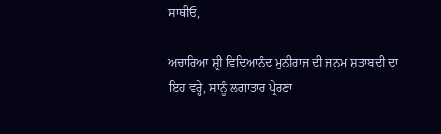ਸਾਥੀਓ,

ਅਚਾਰਿਆ ਸ਼੍ਰੀ ਵਿਦਿਆਨੰਦ ਮੁਨੀਰਾਜ ਦੀ ਜਨਮ ਸ਼ਤਾਬਦੀ ਦਾ ਇਹ ਵਰ੍ਹੇ, ਸਾਨੂੰ ਲਗਾਤਾਰ ਪ੍ਰੇਰਣਾ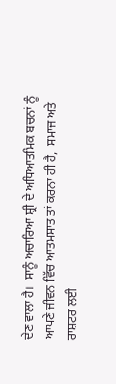ਦੇਣ ਵਾਲਾ ਹੈ।  ਸਾਨੂੰ ਅਚਾਰਿਆ ਸ਼੍ਰੀ ਦੇ ਅਧਿਆਤਮਿਕ ਬਚਨਾਂ ਨੂੰ ਆਪਣੇ ਜੀਵਨ ਵਿੱਚ ਆਤਮਸਾਤ ਤਾਂ ਕਰਨਾ ਹੀ ਹੈ,  ਸਮਾਜ ਅਤੇ ਰਾਸ਼ਟਰ ਲਈ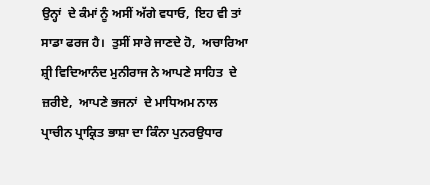ਉਨ੍ਹਾਂ  ਦੇ ਕੰਮਾਂ ਨੂੰ ਅਸੀਂ ਅੱਗੇ ਵਧਾਓ,  ਇਹ ਵੀ ਤਾਂ ਸਾਡਾ ਫਰਜ ਹੈ।  ਤੁਸੀਂ ਸਾਰੇ ਜਾਣਦੇ ਹੋ,  ਅਚਾਰਿਆ ਸ਼੍ਰੀ ਵਿਦਿਆਨੰਦ ਮੁਨੀਰਾਜ ਨੇ ਆਪਣੇ ਸਾਹਿਤ  ਦੇ ਜ਼ਰੀਏ,  ਆਪਣੇ ਭਜਨਾਂ  ਦੇ ਮਾਧਿਅਮ ਨਾਲ ਪ੍ਰਾਚੀਨ ਪ੍ਰਾਕ੍ਰਿਤ ਭਾਸ਼ਾ ਦਾ ਕਿੰਨਾ ਪੁਨਰਉਧਾਰ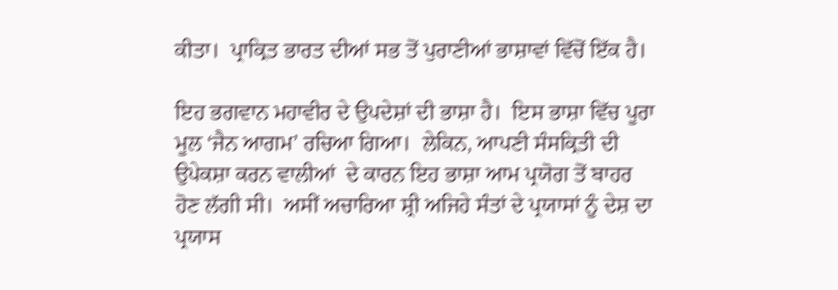ਕੀਤਾ।  ਪ੍ਰਾਕ੍ਰਿਤ ਭਾਰਤ ਦੀਆਂ ਸਭ ਤੋਂ ਪੁਰਾਣੀਆਂ ਭਾਸ਼ਾਵਾਂ ਵਿੱਚੋਂ ਇੱਕ ਹੈ।

ਇਹ ਭਗਵਾਨ ਮਹਾਵੀਰ ਦੇ ਉਪਦੇਸ਼ਾਂ ਦੀ ਭਾਸ਼ਾ ਹੈ।  ਇਸ ਭਾਸ਼ਾ ਵਿੱਚ ਪੂਰਾ ਮੂਲ ‘ਜੈਨ ਆਗਮ’ ਰਚਿਆ ਗਿਆ।  ਲੇਕਿਨ, ਆਪਣੀ ਸੰਸਕ੍ਰਿਤੀ ਦੀ ਉਪੇਕਸ਼ਾ ਕਰਨ ਵਾਲੀਆਂ  ਦੇ ਕਾਰਨ ਇਹ ਭਾਸ਼ਾ ਆਮ ਪ੍ਰਯੋਗ ਤੋਂ ਬਾਹਰ ਹੋਣ ਲੱਗੀ ਸੀ।  ਅਸੀਂ ਅਚਾਰਿਆ ਸ਼੍ਰੀ ਅਜਿਹੇ ਸੰਤਾਂ ਦੇ ਪ੍ਰਯਾਸਾਂ ਨੂੰ ਦੇਸ਼ ਦਾ ਪ੍ਰਯਾਸ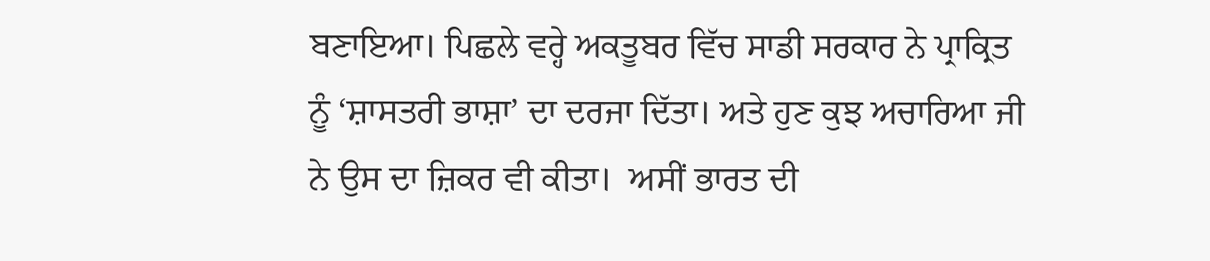ਬਣਾਇਆ। ਪਿਛਲੇ ਵਰ੍ਹੇ ਅਕਤੂਬਰ ਵਿੱਚ ਸਾਡੀ ਸਰਕਾਰ ਨੇ ਪ੍ਰਾਕ੍ਰਿਤ ਨੂੰ ‘ਸ਼ਾਸਤਰੀ ਭਾਸ਼ਾ’ ਦਾ ਦਰਜਾ ਦਿੱਤਾ। ਅਤੇ ਹੁਣ ਕੁਝ ਅਚਾਰਿਆ ਜੀ ਨੇ ਉਸ ਦਾ ਜ਼ਿਕਰ ਵੀ ਕੀਤਾ।  ਅਸੀਂ ਭਾਰਤ ਦੀ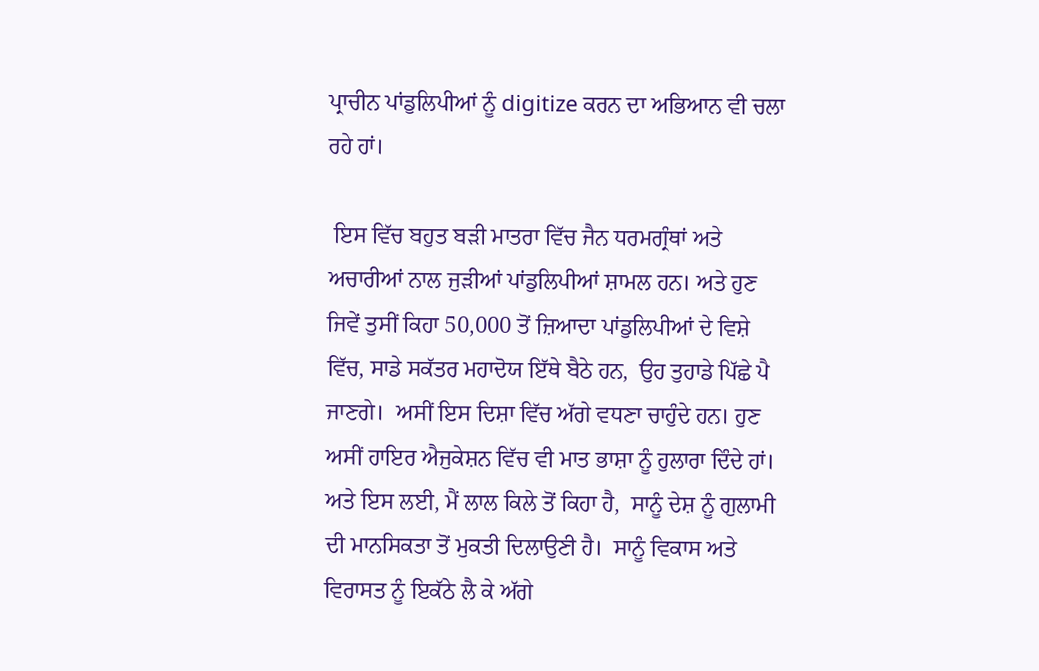ਪ੍ਰਾਚੀਨ ਪਾਂਡੁਲਿਪੀਆਂ ਨੂੰ digitize ਕਰਨ ਦਾ ਅਭਿਆਨ ਵੀ ਚਲਾ ਰਹੇ ਹਾਂ।

 ਇਸ ਵਿੱਚ ਬਹੁਤ ਬੜੀ ਮਾਤਰਾ ਵਿੱਚ ਜੈਨ ਧਰਮਗ੍ਰੰਥਾਂ ਅਤੇ ਅਚਾਰੀਆਂ ਨਾਲ ਜੁੜੀਆਂ ਪਾਂਡੁਲਿਪੀਆਂ ਸ਼ਾਮਲ ਹਨ। ਅਤੇ ਹੁਣ ਜਿਵੇਂ ਤੁਸੀਂ ਕਿਹਾ 50,000 ਤੋਂ ਜ਼ਿਆਦਾ ਪਾਂਡੁਲਿਪੀਆਂ ਦੇ ਵਿਸ਼ੇ ਵਿੱਚ, ਸਾਡੇ ਸਕੱਤਰ ਮਹਾਦੋਯ ਇੱਥੇ ਬੈਠੇ ਹਨ,  ਉਹ ਤੁਹਾਡੇ ਪਿੱਛੇ ਪੈ ਜਾਣਗੇ।  ਅਸੀਂ ਇਸ ਦਿਸ਼ਾ ਵਿੱਚ ਅੱਗੇ ਵਧਣਾ ਚਾਹੁੰਦੇ ਹਨ। ਹੁਣ ਅਸੀਂ ਹਾਇਰ ਐਜੁਕੇਸ਼ਨ ਵਿੱਚ ਵੀ ਮਾਤ ਭਾਸ਼ਾ ਨੂੰ ਹੁਲਾਰਾ ਦਿੰਦੇ ਹਾਂ। ਅਤੇ ਇਸ ਲਈ, ਮੈਂ ਲਾਲ ਕਿਲੇ ਤੋਂ ਕਿਹਾ ਹੈ,  ਸਾਨੂੰ ਦੇਸ਼ ਨੂੰ ਗੁਲਾਮੀ ਦੀ ਮਾਨਸਿਕਤਾ ਤੋਂ ਮੁਕਤੀ ਦਿਲਾਉਣੀ ਹੈ।  ਸਾਨੂੰ ਵਿਕਾਸ ਅਤੇ ਵਿਰਾਸਤ ਨੂੰ ਇਕੱਠੇ ਲੈ ਕੇ ਅੱਗੇ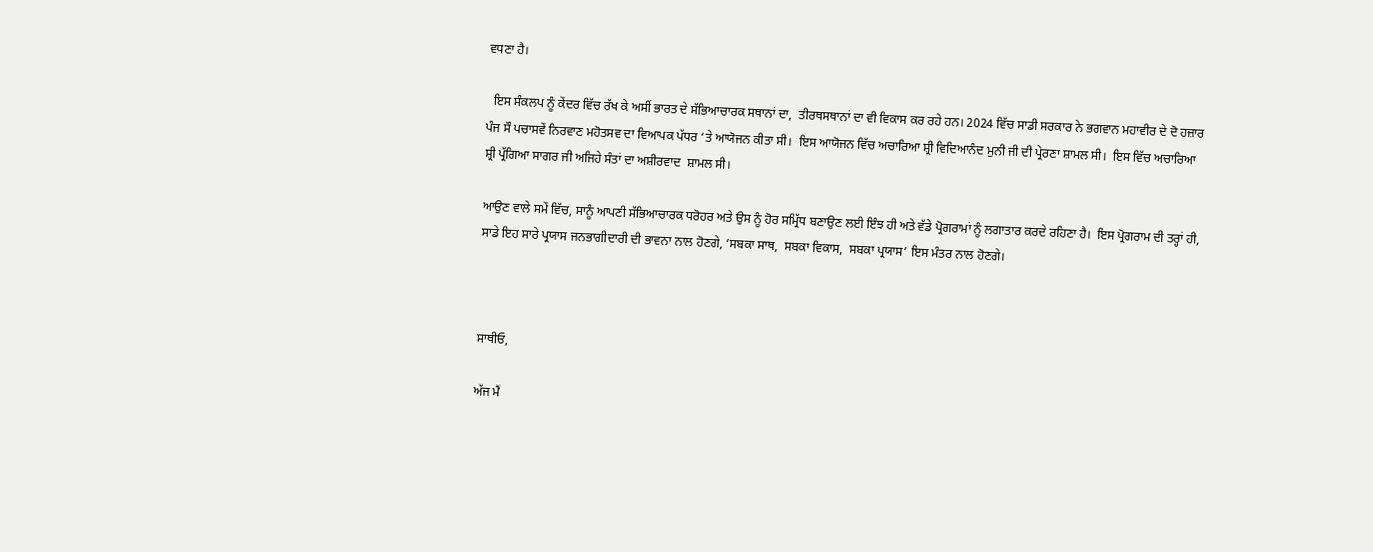ਵਧਣਾ ਹੈ।

  ਇਸ ਸੰਕਲਪ ਨੂੰ ਕੇਂਦਰ ਵਿੱਚ ਰੱਖ ਕੇ ਅਸੀਂ ਭਾਰਤ ਦੇ ਸੱਭਿਆਚਾਰਕ ਸਥਾਨਾਂ ਦਾ,  ਤੀਰਥਸਥਾਨਾਂ ਦਾ ਵੀ ਵਿਕਾਸ ਕਰ ਰਹੇ ਹਨ। 2024 ਵਿੱਚ ਸਾਡੀ ਸਰਕਾਰ ਨੇ ਭਗਵਾਨ ਮਹਾਵੀਰ ਦੇ ਦੋ ਹਜ਼ਾਰ ਪੰਜ ਸੌ ਪਚਾਸਵੇਂ ਨਿਰਵਾਣ ਮਹੋਤਸਵ ਦਾ ਵਿਆਪਕ ਪੱਧਰ ‘ਤੇ ਆਯੋਜਨ ਕੀਤਾ ਸੀ।  ਇਸ ਆਯੋਜਨ ਵਿੱਚ ਅਚਾਰਿਆ ਸ਼੍ਰੀ ਵਿਦਿਆਨੰਦ ਮੁਨੀ ਜੀ ਦੀ ਪ੍ਰੇਰਣਾ ਸ਼ਾਮਲ ਸੀ।  ਇਸ ਵਿੱਚ ਅਚਾਰਿਆ ਸ਼੍ਰੀ ਪ੍ਰੱਗਿਆ ਸਾਗਰ ਜੀ ਅਜਿਹੇ ਸੰਤਾਂ ਦਾ ਅਸ਼ੀਰਵਾਦ  ਸ਼ਾਮਲ ਸੀ।

ਆਉਣ ਵਾਲੇ ਸਮੇਂ ਵਿੱਚ, ਸਾਨੂੰ ਆਪਣੀ ਸੱਭਿਆਚਾਰਕ ਧਰੋਹਰ ਅਤੇ ਉਸ ਨੂੰ ਹੋਰ ਸਮ੍ਰਿੱਧ ਬਣਾਉਣ ਲਈ ਇੰਝ ਹੀ ਅਤੇ ਵੱਡੇ ਪ੍ਰੋਗਰਾਮਾਂ ਨੂੰ ਲਗਾਤਾਰ ਕਰਦੇ ਰਹਿਣਾ ਹੈ।  ਇਸ ਪ੍ਰੋਗਰਾਮ ਦੀ ਤਰ੍ਹਾਂ ਹੀ,  ਸਾਡੇ ਇਹ ਸਾਰੇ ਪ੍ਰਯਾਸ ਜਨਭਾਗੀਦਾਰੀ ਦੀ ਭਾਵਨਾ ਨਾਲ ਹੋਣਗੇ, ‘ਸਬਕਾ ਸਾਥ,  ਸਬਕਾ ਵਿਕਾਸ,  ਸਬਕਾ ਪ੍ਰਯਾਸ’ ਇਸ ਮੰਤਰ ਨਾਲ ਹੋਣਗੇ।



ਸਾਥੀਓ,

ਅੱਜ ਮੈਂ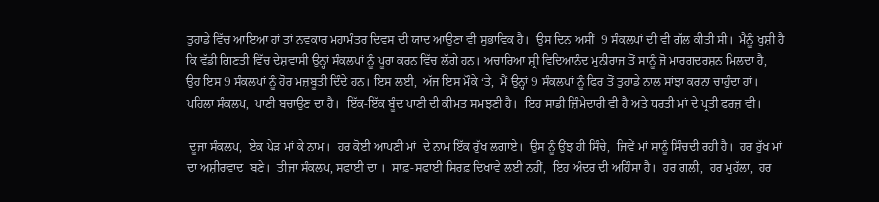ਤੁਹਾਡੇ ਵਿੱਚ ਆਇਆ ਹਾਂ ਤਾਂ ਨਵਕਾਰ ਮਹਾਮੰਤਰ ਦਿਵਸ ਦੀ ਯਾਦ ਆਉਣਾ ਵੀ ਸੁਭਾਵਿਕ ਹੈ।  ਉਸ ਦਿਨ ਅਸੀਂ  9 ਸੰਕਲਪਾਂ ਦੀ ਵੀ ਗੱਲ ਕੀਤੀ ਸੀ।  ਮੈਨੂੰ ਖੁਸ਼ੀ ਹੈ ਕਿ ਵੱਡੀ ਗਿਣਤੀ ਵਿੱਚ ਦੇਸ਼ਵਾਸੀ ਉਨ੍ਹਾਂ ਸੰਕਲਪਾਂ ਨੂੰ ਪੂਰਾ ਕਰਨ ਵਿੱਚ ਲੱਗੇ ਹਨ। ਅਚਾਰਿਆ ਸ਼੍ਰੀ ਵਿਦਿਆਨੰਦ ਮੁਨੀਰਾਜ ਤੋਂ ਸਾਨੂੰ ਜੋ ਮਾਰਗਦਰਸ਼ਨ ਮਿਲਦਾ ਹੈ,  ਉਹ ਇਸ 9 ਸੰਕਲਪਾਂ ਨੂੰ ਹੋਰ ਮਜ਼ਬੂਤੀ ਦਿੰਦੇ ਹਨ। ਇਸ ਲਈ,  ਅੱਜ ਇਸ ਮੌਕੇ ‘ਤੇ,  ਮੈਂ ਉਨ੍ਹਾਂ 9 ਸੰਕਲਪਾਂ ਨੂੰ ਫਿਰ ਤੋਂ ਤੁਹਾਡੇ ਨਾਲ ਸਾਂਝਾ ਕਰਨਾ ਚਾਹੁੰਦਾ ਹਾਂ।  ਪਹਿਲਾ ਸੰਕਲਪ,  ਪਾਣੀ ਬਚਾਉਣ ਦਾ ਹੈ।  ਇੱਕ-ਇੱਕ ਬੂੰਦ ਪਾਣੀ ਦੀ ਕੀਮਤ ਸਮਝਣੀ ਹੈ।  ਇਹ ਸਾਡੀ ਜ਼ਿੰਮੇਦਾਰੀ ਵੀ ਹੈ ਅਤੇ ਧਰਤੀ ਮਾਂ ਦੇ ਪ੍ਰਤੀ ਫਰਜ਼ ਵੀ।

 ਦੂਜਾ ਸੰਕਲਪ,  ਏਕ ਪੇੜ ਮਾਂ ਕੇ ਨਾਮ।  ਹਰ ਕੋਈ ਆਪਣੀ ਮਾਂ  ਦੇ ਨਾਮ ਇੱਕ ਰੁੱਖ ਲਗਾਏ।  ਉਸ ਨੂੰ ਉਂਝ ਹੀ ਸਿੰਚੇ,  ਜਿਵੇਂ ਮਾਂ ਸਾਨੂੰ ਸਿੰਚਦੀ ਰਹੀ ਹੈ।  ਹਰ ਰੁੱਖ ਮਾਂ ਦਾ ਅਸ਼ੀਰਵਾਦ  ਬਣੇ।  ਤੀਜਾ ਸੰਕਲਪ, ਸਫਾਈ ਦਾ ।  ਸਾਫ਼-ਸਫਾਈ ਸਿਰਫ਼ ਦਿਖਾਵੇ ਲਈ ਨਹੀਂ,  ਇਹ ਅੰਦਰ ਦੀ ਅਹਿੰਸਾ ਹੈ।  ਹਰ ਗਲੀ,  ਹਰ ਮੁਹੱਲਾ,  ਹਰ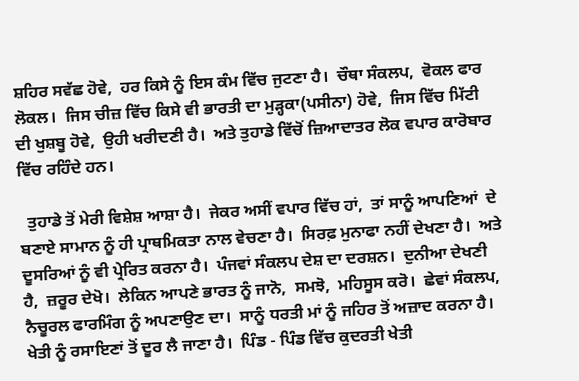ਸ਼ਹਿਰ ਸਵੱਛ ਹੋਵੇ,  ਹਰ ਕਿਸੇ ਨੂੰ ਇਸ ਕੰਮ ਵਿੱਚ ਜੁਟਣਾ ਹੈ।  ਚੌਥਾ ਸੰਕਲਪ,  ਵੋਕਲ ਫਾਰ ਲੋਕਲ।  ਜਿਸ ਚੀਜ਼ ਵਿੱਚ ਕਿਸੇ ਵੀ ਭਾਰਤੀ ਦਾ ਮੁੜ੍ਹਕਾ(ਪਸੀਨਾ) ਹੋਵੇ,  ਜਿਸ ਵਿੱਚ ਮਿੱਟੀ ਦੀ ਖੁਸ਼ਬੂ ਹੋਵੇ,  ਉਹੀ ਖਰੀਦਣੀ ਹੈ।  ਅਤੇ ਤੁਹਾਡੇ ਵਿੱਚੋਂ ਜ਼ਿਆਦਾਤਰ ਲੋਕ ਵਪਾਰ ਕਾਰੋਬਾਰ ਵਿੱਚ ਰਹਿੰਦੇ ਹਨ।

  ਤੁਹਾਡੇ ਤੋਂ ਮੇਰੀ ਵਿਸ਼ੇਸ਼ ਆਸ਼ਾ ਹੈ।  ਜੇਕਰ ਅਸੀਂ ਵਪਾਰ ਵਿੱਚ ਹਾਂ,  ਤਾਂ ਸਾਨੂੰ ਆਪਣਿਆਂ  ਦੇ ਬਣਾਏ ਸਾਮਾਨ ਨੂੰ ਹੀ ਪ੍ਰਾਥਮਿਕਤਾ ਨਾਲ ਵੇਚਣਾ ਹੈ।  ਸਿਰਫ਼ ਮੁਨਾਫਾ ਨਹੀਂ ਦੇਖਣਾ ਹੈ।  ਅਤੇ ਦੂਸਰਿਆਂ ਨੂੰ ਵੀ ਪ੍ਰੇਰਿਤ ਕਰਨਾ ਹੈ।  ਪੰਜਵਾਂ ਸੰਕਲਪ ਦੇਸ਼ ਦਾ ਦਰਸ਼ਨ।  ਦੁਨੀਆ ਦੇਖਣੀ ਹੈ,  ਜ਼ਰੂਰ ਦੇਖੋ।  ਲੇਕਿਨ ਆਪਣੇ ਭਾਰਤ ਨੂੰ ਜਾਨੋ,  ਸਮਝੋ,  ਮਹਿਸੂਸ ਕਰੋ।  ਛੇਵਾਂ ਸੰਕਲਪ,  ਨੈਚੂਰਲ ਫਾਰਮਿੰਗ ਨੂੰ ਅਪਣਾਉਣ ਦਾ।  ਸਾਨੂੰ ਧਰਤੀ ਮਾਂ ਨੂੰ ਜਹਿਰ ਤੋਂ ਅਜ਼ਾਦ ਕਰਨਾ ਹੈ।  ਖੇਤੀ ਨੂੰ ਰਸਾਇਣਾਂ ਤੋਂ ਦੂਰ ਲੈ ਜਾਣਾ ਹੈ।  ਪਿੰਡ - ਪਿੰਡ ਵਿੱਚ ਕੁਦਰਤੀ ਖੇਤੀ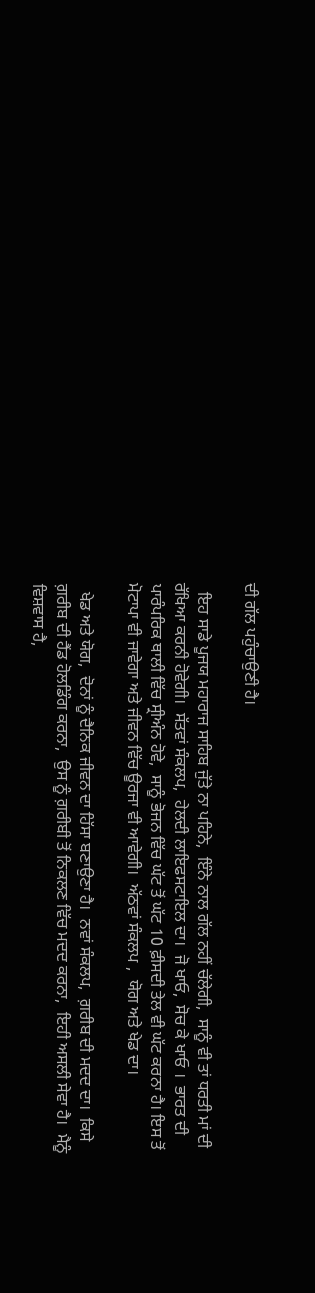ਦੀ ਗੱਲ ਪਹੁੰਚਾਉਣੀ ਹੈ।

  ਇਹ ਸਾਡੇ ਪੂਜਯ ਮਹਾਰਾਜ ਸਾਹਿਬ ਜੁੱਤੇ ਨਾ ਪਹਿਨੇ,  ਇੰਨੇ ਨਾਲ ਗੱਲ ਨਹੀਂ ਚੱਲੇਗੀ,  ਸਾਨੂੰ ਵੀ ਤਾਂ ਧਰਤੀ ਮਾਂ ਦੀ ਰੱਖਿਆ ਕਰਨੀ ਹੋਵੇਗੀ।  ਸੱਤਵਾਂ ਸੰਕਲਪ,  ਹੇਲਦੀ ਲਾਇਫਸਟਾਇਲ ਦਾ।  ਜੋ ਖਾਓ,  ਸੋਚ ਕੇ ਖਾਓ ।  ਭਾਰਤ ਦੀ ਪਾਰੰਪਰਿਕ ਥਾਲੀ ਵਿੱਚ ਸ੍ਰੀਅੰਨ ਹੋਵੇ,  ਸਾਨੂੰ ਭੋਜਨ ਵਿੱਚ ਘੱਟ ਤੋਂ ਘੱਟ 10 ਫ਼ੀਸਦੀ ਤੇਲ ਵੀ ਘੱਟ ਕਰਨਾ ਹੈ। ਇਸ ਤੋਂ ਮੋਟਾਪਾ ਵੀ ਜਾਵੇਗਾ ਅਤੇ ਜੀਵਨ ਵਿੱਚ ਊਰਜਾ ਵੀ ਆਵੇਗੀ।  ਅੱਠਵਾਂ ਸੰਕਲਪ ,  ਯੋਗ ਅਤੇ ਖੇਡ ਦਾ।

  ਖੇਡ ਅਤੇ ਯੋਗ,  ਦੋਨਾਂ ਨੂੰ ਦੈਨਿਕ ਜੀਵਨ ਦਾ ਹਿੱਸਾ ਬਣਾਉਣਾ ਹੈ।  ਨਵਾਂ ਸੰਕਲਪ,  ਗ਼ਰੀਬ ਦੀ ਮਦਦ ਦਾ।  ਕਿਸੇ ਗ਼ਰੀਬ ਦੀ ਹੈਂਡ ਹੋਲਡਿੰਗ ਕਰਨਾ,  ਉਸ ਨੂੰ ਗ਼ਰੀਬੀ ਤੋਂ ਨਿਕਲਣ ਵਿੱਚ ਮਦਦ ਕਰਨਾ,  ਇਹੀ ਅਸਲੀ ਸੇਵਾ ਹੈ।  ਮੈਨੂੰ ਵਿਸ਼ਵਾਸ ਹੈ,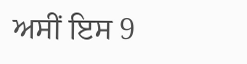ਅਸੀਂ ਇਸ 9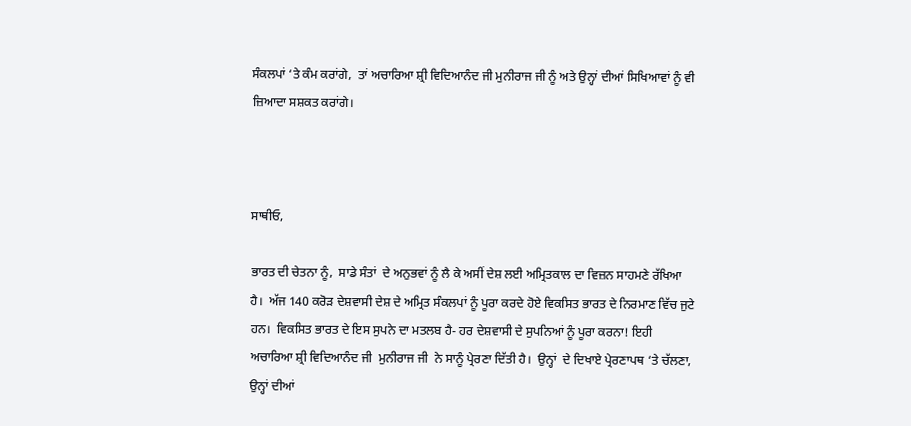ਸੰਕਲਪਾਂ ‘ਤੇ ਕੰਮ ਕਰਾਂਗੇ,  ਤਾਂ ਅਚਾਰਿਆ ਸ਼੍ਰੀ ਵਿਦਿਆਨੰਦ ਜੀ ਮੁਨੀਰਾਜ ਜੀ ਨੂੰ ਅਤੇ ਉਨ੍ਹਾਂ ਦੀਆਂ ਸਿਖਿਆਵਾਂ ਨੂੰ ਵੀ ਜ਼ਿਆਦਾ ਸਸ਼ਕਤ ਕਰਾਂਗੇ।



ਸਾਥੀਓ,

ਭਾਰਤ ਦੀ ਚੇਤਨਾ ਨੂੰ,  ਸਾਡੇ ਸੰਤਾਂ  ਦੇ ਅਨੁਭਵਾਂ ਨੂੰ ਲੈ ਕੇ ਅਸੀਂ ਦੇਸ਼ ਲਈ ਅਮ੍ਰਿਤਕਾਲ ਦਾ ਵਿਜ਼ਨ ਸਾਹਮਣੇ ਰੱਖਿਆ ਹੈ।  ਅੱਜ 140 ਕਰੋੜ ਦੇਸ਼ਵਾਸੀ ਦੇਸ਼ ਦੇ ਅਮ੍ਰਿਤ ਸੰਕਲਪਾਂ ਨੂੰ ਪੂਰਾ ਕਰਦੇ ਹੋਏ ਵਿਕਸਿਤ ਭਾਰਤ ਦੇ ਨਿਰਮਾਣ ਵਿੱਚ ਜੁਟੇ ਹਨ।  ਵਿਕਸਿਤ ਭਾਰਤ ਦੇ ਇਸ ਸੁਪਨੇ ਦਾ ਮਤਲਬ ਹੈ- ਹਰ ਦੇਸ਼ਵਾਸੀ ਦੇ ਸੁਪਨਿਆਂ ਨੂੰ ਪੂਰਾ ਕਰਨਾ! ਇਹੀ ਅਚਾਰਿਆ ਸ਼੍ਰੀ ਵਿਦਿਆਨੰਦ ਜੀ  ਮੁਨੀਰਾਜ ਜੀ  ਨੇ ਸਾਨੂੰ ਪ੍ਰੇਰਣਾ ਦਿੱਤੀ ਹੈ।  ਉਨ੍ਹਾਂ  ਦੇ ਦਿਖਾਏ ਪ੍ਰੇਰਣਾਪਥ ‘ਤੇ ਚੱਲਣਾ,  ਉਨ੍ਹਾਂ ਦੀਆਂ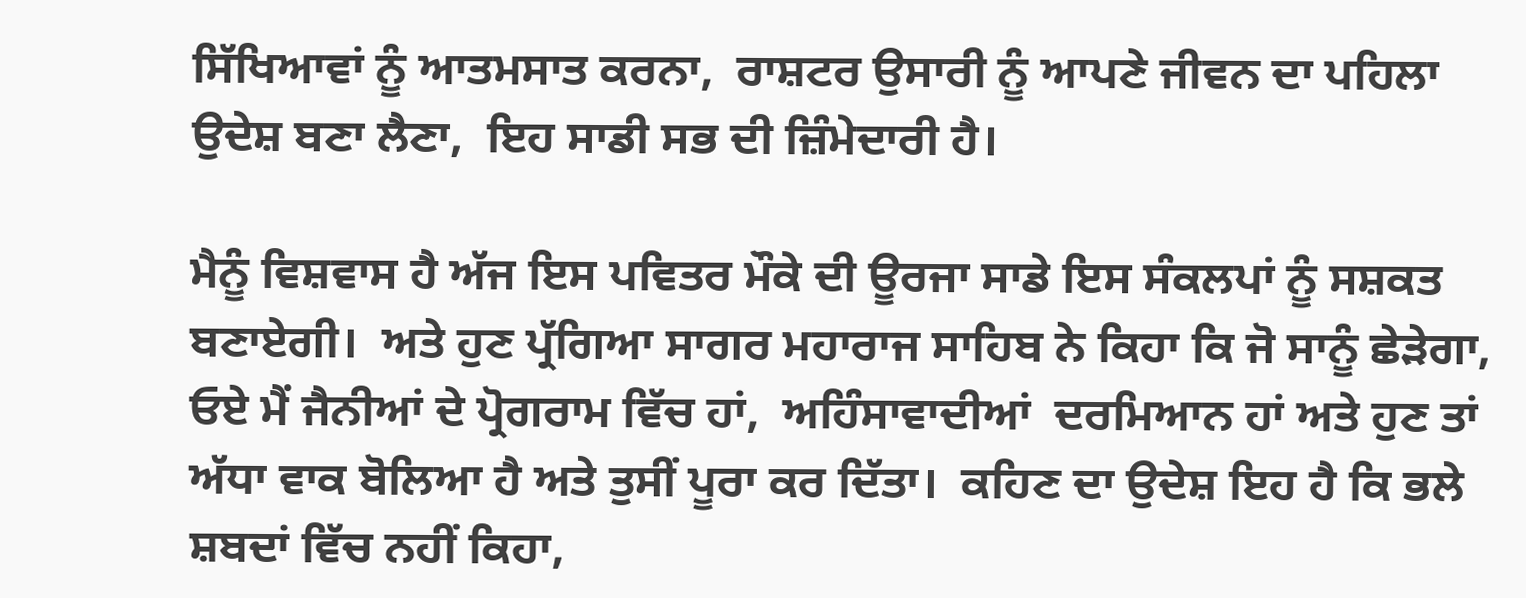ਸਿੱਖਿਆਵਾਂ ਨੂੰ ਆਤਮਸਾਤ ਕਰਨਾ,  ਰਾਸ਼ਟਰ ਉਸਾਰੀ ਨੂੰ ਆਪਣੇ ਜੀਵਨ ਦਾ ਪਹਿਲਾ ਉਦੇਸ਼ ਬਣਾ ਲੈਣਾ,  ਇਹ ਸਾਡੀ ਸਭ ਦੀ ਜ਼ਿੰਮੇਦਾਰੀ ਹੈ।

ਮੈਨੂੰ ਵਿਸ਼ਵਾਸ ਹੈ ਅੱਜ ਇਸ ਪਵਿਤਰ ਮੌਕੇ ਦੀ ਊਰਜਾ ਸਾਡੇ ਇਸ ਸੰਕਲਪਾਂ ਨੂੰ ਸਸ਼ਕਤ ਬਣਾਏਗੀ।  ਅਤੇ ਹੁਣ ਪ੍ਰੱਗਿਆ ਸਾਗਰ ਮਹਾਰਾਜ ਸਾਹਿਬ ਨੇ ਕਿਹਾ ਕਿ ਜੋ ਸਾਨੂੰ ਛੇੜੇਗਾ,  ਓਏ ਮੈਂ ਜੈਨੀਆਂ ਦੇ ਪ੍ਰੋਗਰਾਮ ਵਿੱਚ ਹਾਂ,  ਅਹਿੰਸਾਵਾਦੀਆਂ  ਦਰਮਿਆਨ ਹਾਂ ਅਤੇ ਹੁਣ ਤਾਂ ਅੱਧਾ ਵਾਕ ਬੋਲਿਆ ਹੈ ਅਤੇ ਤੁਸੀਂ ਪੂਰਾ ਕਰ ਦਿੱਤਾ।  ਕਹਿਣ ਦਾ ਉਦੇਸ਼ ਇਹ ਹੈ ਕਿ ਭਲੇ ਸ਼ਬਦਾਂ ਵਿੱਚ ਨਹੀਂ ਕਿਹਾ,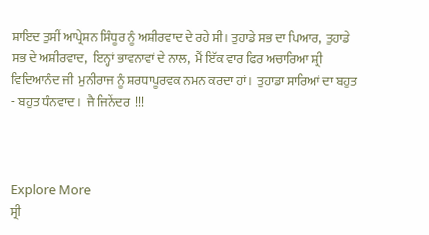ਸ਼ਾਇਦ ਤੁਸੀਂ ਆਪ੍ਰੇਸ਼ਨ ਸਿੰਧੂਰ ਨੂੰ ਅਸ਼ੀਰਵਾਦ ਦੇ ਰਹੇ ਸੀ। ਤੁਹਾਡੇ ਸਭ ਦਾ ਪਿਆਰ,  ਤੁਹਾਡੇ ਸਭ ਦੇ ਅਸ਼ੀਰਵਾਦ,  ਇਨ੍ਹਾਂ ਭਾਵਨਾਵਾਂ ਦੇ ਨਾਲ,  ਮੈਂ ਇੱਕ ਵਾਰ ਫਿਰ ਅਚਾਰਿਆ ਸ਼੍ਰੀ ਵਿਦਿਆਨੰਦ ਜੀ  ਮੁਨੀਰਾਜ ਨੂੰ ਸ਼ਰਧਾਪੂਰਵਕ ਨਮਨ ਕਰਦਾ ਹਾਂ।  ਤੁਹਾਡਾ ਸਾਰਿਆਂ ਦਾ ਬਹੁਤ - ਬਹੁਤ ਧੰਨਵਾਦ।  ਜੈ ਜਿਨੇਂਦਰ  !!!



Explore More
ਸ੍ਰੀ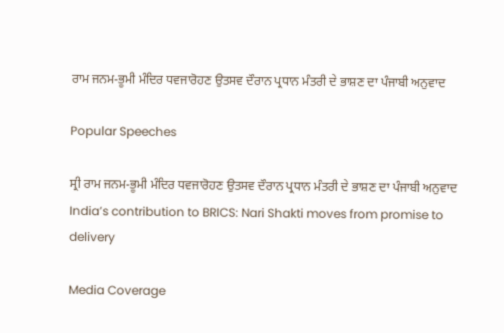ਰਾਮ ਜਨਮ-ਭੂਮੀ ਮੰਦਿਰ ਧਵਜਾਰੋਹਣ ਉਤਸਵ ਦੌਰਾਨ ਪ੍ਰਧਾਨ ਮੰਤਰੀ ਦੇ ਭਾਸ਼ਣ ਦਾ ਪੰਜਾਬੀ ਅਨੁਵਾਦ

Popular Speeches

ਸ੍ਰੀ ਰਾਮ ਜਨਮ-ਭੂਮੀ ਮੰਦਿਰ ਧਵਜਾਰੋਹਣ ਉਤਸਵ ਦੌਰਾਨ ਪ੍ਰਧਾਨ ਮੰਤਰੀ ਦੇ ਭਾਸ਼ਣ ਦਾ ਪੰਜਾਬੀ ਅਨੁਵਾਦ
India’s contribution to BRICS: Nari Shakti moves from promise to delivery

Media Coverage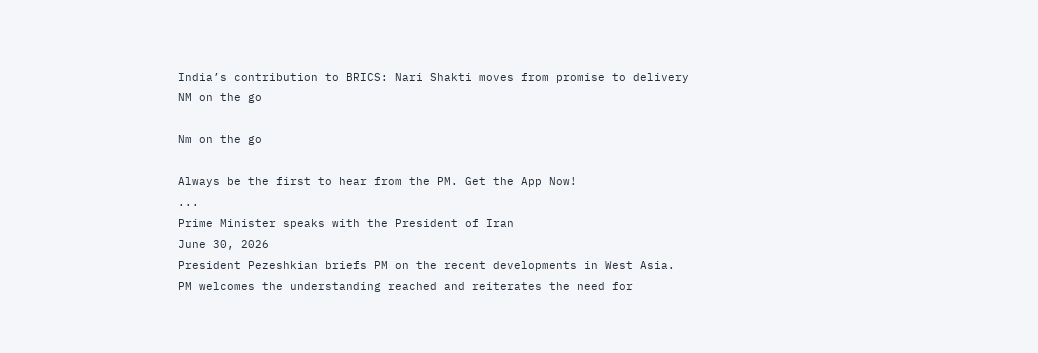India’s contribution to BRICS: Nari Shakti moves from promise to delivery
NM on the go

Nm on the go

Always be the first to hear from the PM. Get the App Now!
...
Prime Minister speaks with the President of Iran
June 30, 2026
President Pezeshkian briefs PM on the recent developments in West Asia.
PM welcomes the understanding reached and reiterates the need for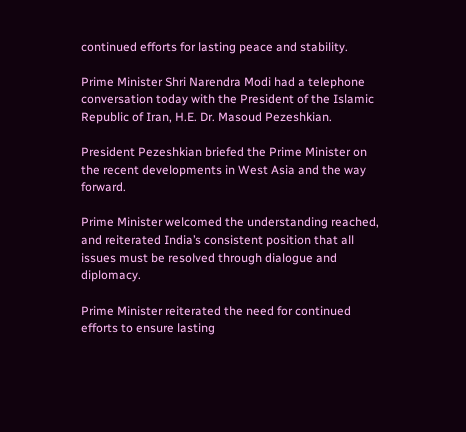continued efforts for lasting peace and stability.

Prime Minister Shri Narendra Modi had a telephone conversation today with the President of the Islamic Republic of Iran, H.E. Dr. Masoud Pezeshkian.

President Pezeshkian briefed the Prime Minister on the recent developments in West Asia and the way forward.

Prime Minister welcomed the understanding reached, and reiterated India’s consistent position that all issues must be resolved through dialogue and diplomacy.

Prime Minister reiterated the need for continued efforts to ensure lasting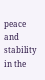peace and stability in the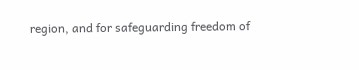region, and for safeguarding freedom of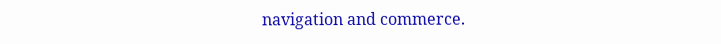navigation and commerce.